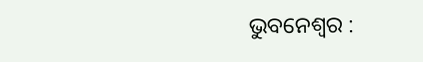ଭୁବନେଶ୍ୱର :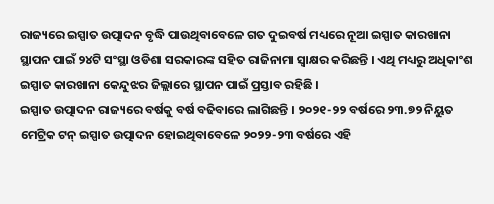ରାଜ୍ୟରେ ଇସ୍ପାତ ଉତ୍ପାଦନ ବୃଦ୍ଧି ପାଉଥିବାବେଳେ ଗତ ଦୁଇବର୍ଷ ମଧ୍ୟରେ ନୂଆ ଇସ୍ପାତ କାରଖାନା ସ୍ଥାପନ ପାଇଁ ୨୪ଟି ସଂସ୍ଥା ଓଡିଶା ସରକାରଙ୍କ ସହିତ ରାଜିନାମା ସ୍ୱାକ୍ଷର କରିଛନ୍ତି । ଏଥି ମଧ୍ୟରୁ ଅଧିକାଂଶ ଇସ୍ପାତ କାରଖାନା କେନ୍ଦୁଝର ଜିଲ୍ଲାରେ ସ୍ଥାପନ ପାଇଁ ପ୍ରସ୍ତାବ ରହିଛି ।
ଇସ୍ପାତ ଉତ୍ପାଦନ ରାଜ୍ୟରେ ବର୍ଷକୁ ବର୍ଷ ବଢିବାରେ ଲାଗିଛନ୍ତି । ୨୦୨୧-୨୨ ବର୍ଷରେ ୨୩.୭୨ ନିୟୁତ ମେଟ୍ରିକ ଟନ୍ ଇସ୍ପାତ ଉତ୍ପାଦନ ହୋଇଥିବାବେଳେ ୨୦୨୨-୨୩ ବର୍ଷରେ ଏହି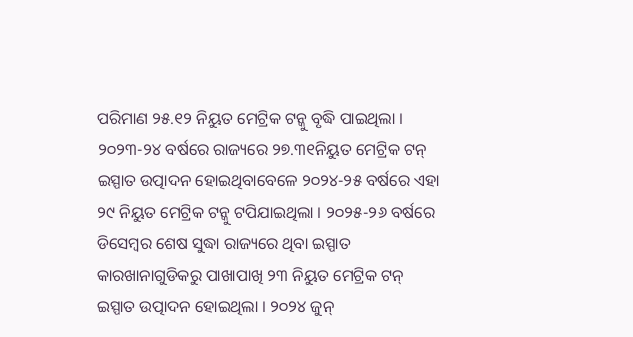ପରିମାଣ ୨୫.୧୨ ନିୟୁତ ମେଟ୍ରିକ ଟନ୍କୁ ବୃଦ୍ଧି ପାଇଥିଲା । ୨୦୨୩-୨୪ ବର୍ଷରେ ରାଜ୍ୟରେ ୨୭.୩୧ନିୟୁତ ମେଟ୍ରିକ ଟନ୍ ଇସ୍ପାତ ଉତ୍ପାଦନ ହୋଇଥିବାବେଳେ ୨୦୨୪-୨୫ ବର୍ଷରେ ଏହା ୨୯ ନିୟୁତ ମେଟ୍ରିକ ଟନ୍କୁ ଟପିଯାଇଥିଲା । ୨୦୨୫-୨୬ ବର୍ଷରେ ଡିସେମ୍ବର ଶେଷ ସୁଦ୍ଧା ରାଜ୍ୟରେ ଥିବା ଇସ୍ପାତ କାରଖାନାଗୁଡିକରୁ ପାଖାପାଖି ୨୩ ନିୟୁତ ମେଟ୍ରିକ ଟନ୍ ଇସ୍ପାତ ଉତ୍ପାଦନ ହୋଇଥିଲା । ୨୦୨୪ ଜୁନ୍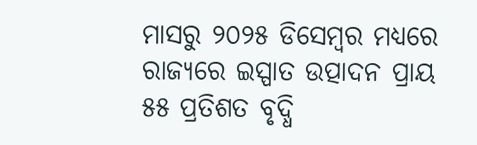ମାସରୁ ୨୦୨୫ ଡିସେମ୍ବର ମଧ୍ୟରେ ରାଜ୍ୟରେ ଇସ୍ପାତ ଉତ୍ପାଦନ ପ୍ରାୟ ୫୫ ପ୍ରତିଶତ ବୃଦ୍ଧି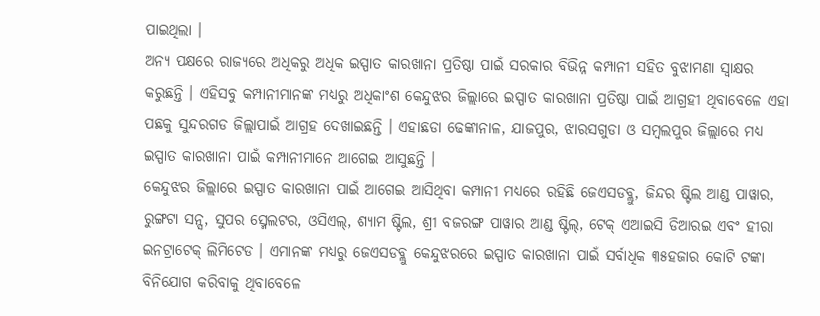ପାଇଥିଲା ।
ଅନ୍ୟ ପକ୍ଷରେ ରାଜ୍ୟରେ ଅଧିକରୁ ଅଧିକ ଇସ୍ପାତ କାରଖାନା ପ୍ରତିଷ୍ଠା ପାଇଁ ସରକାର ବିଭିନ୍ନ କମ୍ପାନୀ ସହିତ ବୁଝାମଣା ସ୍ୱାକ୍ଷର କରୁଛନ୍ତି । ଏହିସବୁ କମ୍ପାନୀମାନଙ୍କ ମଧ୍ୟରୁ ଅଧିକାଂଶ କେନ୍ଦୁଝର ଜିଲ୍ଲାରେ ଇସ୍ପାତ କାରଖାନା ପ୍ରତିଷ୍ଠା ପାଇଁ ଆଗ୍ରହୀ ଥିବାବେଳେ ଏହା ପଛକୁ ସୁନ୍ଦରଗଡ ଜିଲ୍ଲାପାଇଁ ଆଗ୍ରହ ଦେଖାଇଛନ୍ତି । ଏହାଛଡା ଢେଙ୍କାନାଳ, ଯାଜପୁର, ଝାରସଗୁଡା ଓ ସମ୍ବଲପୁର ଜିଲ୍ଲାରେ ମଧ୍ୟ ଇସ୍ପାତ କାରଖାନା ପାଇଁ କମ୍ପାନୀମାନେ ଆଗେଇ ଆସୁଛନ୍ତି ।
କେନ୍ଦୁଝର ଜିଲ୍ଲାରେ ଇସ୍ପାତ କାରଖାନା ପାଇଁ ଆଗେଇ ଆସିଥିବା କମ୍ପାନୀ ମଧ୍ୟରେ ରହିଛି ଜେଏସଡବ୍ଲୁ, ଜିନ୍ଦର ଷ୍ଟିଲ ଆଣ୍ଡ ପାୱାର, ରୁଙ୍ଗଟା ସନ୍ସ, ସୁପର ସ୍ମେଲଟର, ଓସିଏଲ୍, ଶ୍ୟାମ ଷ୍ଟିଲ, ଶ୍ରୀ ବଜରଙ୍ଗ ପାୱାର ଆଣ୍ଡ ଷ୍ଟିଲ୍, ଟେକ୍ ଏଆଇସି ଡିଆରଇ ଏବଂ ହୀରା ଇନଟ୍ରାଟେକ୍ ଲିମିଟେଡ । ଏମାନଙ୍କ ମଧ୍ୟରୁ ଜେଏସଡବ୍ଲୁ କେନ୍ଦୁଝରରେ ଇସ୍ପାତ କାରଖାନା ପାଇଁ ସର୍ବାଧିକ ୩୫ହଜାର କୋଟି ଟଙ୍କା ବିନିଯୋଗ କରିବାକୁ ଥିବାବେଳେ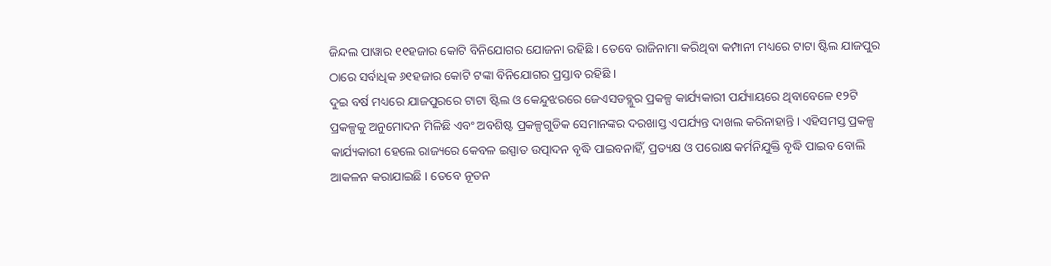ଜିନ୍ଦଲ ପାୱାର ୧୧ହଜାର କୋଟି ବିନିଯୋଗର ଯୋଜନା ରହିଛି । ତେବେ ରାଜିନାମା କରିଥିବା କମ୍ପାନୀ ମଧ୍ୟରେ ଟାଟା ଷ୍ଟିଲ ଯାଜପୁର ଠାରେ ସର୍ବାଧିକ ୬୧ହଜାର କୋଟି ଟଙ୍କା ବିନିଯୋଗର ପ୍ରସ୍ତାବ ରହିଛି ।
ଦୁଇ ବର୍ଷ ମଧ୍ୟରେ ଯାଜପୁରରେ ଟାଟା ଷ୍ଟିଲ ଓ କେନ୍ଦୁଝରରେ ଜେଏସଡବ୍ଲୁର ପ୍ରକଳ୍ପ କାର୍ଯ୍ୟକାରୀ ପର୍ଯ୍ୟାୟରେ ଥିବାବେଳେ ୧୨ଟି ପ୍ରକଳ୍ପକୁ ଅନୁମୋଦନ ମିଳିଛି ଏବଂ ଅବଶିଷ୍ଟ ପ୍ରକଳ୍ପଗୁଡିକ ସେମାନଙ୍କର ଦରଖାସ୍ତ ଏପର୍ଯ୍ୟନ୍ତ ଦାଖଲ କରିନାହାନ୍ତି । ଏହିସମସ୍ତ ପ୍ରକଳ୍ପ କାର୍ଯ୍ୟକାରୀ ହେଲେ ରାଜ୍ୟରେ କେବଳ ଇସ୍ପାତ ଉତ୍ପାଦନ ବୃଦ୍ଧି ପାଇବନାହିଁ, ପ୍ରତ୍ୟକ୍ଷ ଓ ପରୋକ୍ଷ କର୍ମନିଯୁକ୍ତି ବୃଦ୍ଧି ପାଇବ ବୋଲି ଆକଳନ କରାଯାଇଛି । ତେବେ ନୂତନ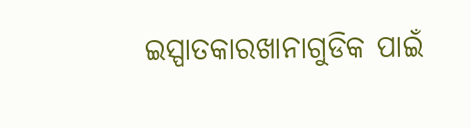ଇସ୍ପାତକାରଖାନାଗୁଡିକ ପାଇଁ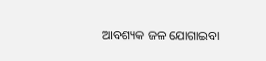ଆବଶ୍ୟକ ଜଳ ଯୋଗାଇବା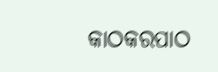କାଠକରପାଠ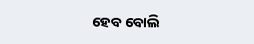ହେବ ବୋଲି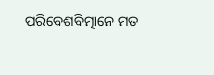ପରିବେଶବିତ୍ମାନେ ମତ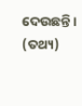ଦେଉଛନ୍ତି । (ତଥ୍ୟ)